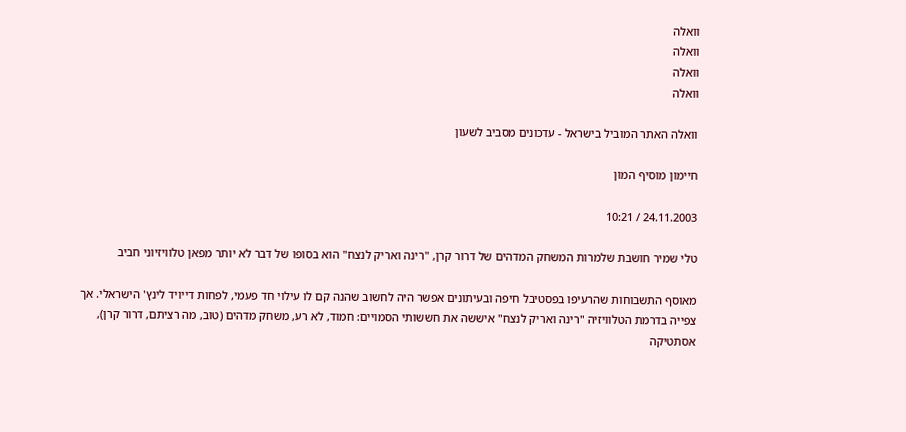וואלה
וואלה
וואלה
וואלה

וואלה האתר המוביל בישראל - עדכונים מסביב לשעון

חיימון מוסיף המון

24.11.2003 / 10:21

טלי שמיר חושבת שלמרות המשחק המדהים של דרור קרן, "רינה ואריק לנצח" הוא בסופו של דבר לא יותר מפאן טלוויזיוני חביב

מאוסף התשבוחות שהרעיפו בפסטיבל חיפה ובעיתונים אפשר היה לחשוב שהנה קם לו עילוי חד פעמי, לפחות דייויד לינץ' הישראלי. אך צפייה בדרמת הטלוויזיה "רינה ואריק לנצח" איששה את חששותי הסמויים: חמוד, לא רע, משחק מדהים (טוב, מה רציתם, דרור קרן), אסתטיקה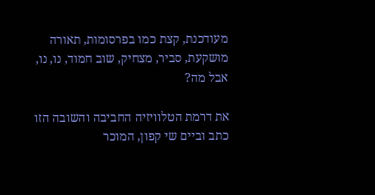מעודכנת, קצת כמו בפרסומות, תאורה מושקעת, סביר, מצחיק, שוב חמוד, נו, נו, אבל מה?

את דרמת הטלוויזיה החביבה והשובה הזו כתב וביים שי קפון, המוכר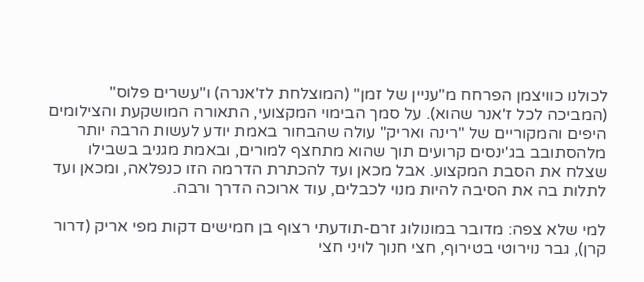לכולנו כוויצמן הפרחח מ"עניין של זמן" (המוצלחת לז'אנרה) ו"עשרים פלוס" (המביכה לכל ז'אנר שהוא). על סמך הבימוי המקצועי, התאורה המושקעת והצילומים היפים והמקוריים של "רינה ואריק" עולה שהבחור באמת יודע לעשות הרבה יותר מלהסתובב בג'ינסים קרועים תוך שהוא מתחצף למורים, ובאמת מגניב בשבילו שצלח את הסבת המקצוע. אבל מכאן ועד להכתרת הדרמה הזו כנפלאה, ומכאן ועד לתלות בה את הסיבה להיות מנוי לכבלים, עוד ארוכה הדרך ורבה.

למי שלא צפה: מדובר במונולוג זרם-תודעתי רצוף בן חמישים דקות מפי אריק (דרור קרן), גבר נוירוטי בטירוף, חצי חנוך לויני חצי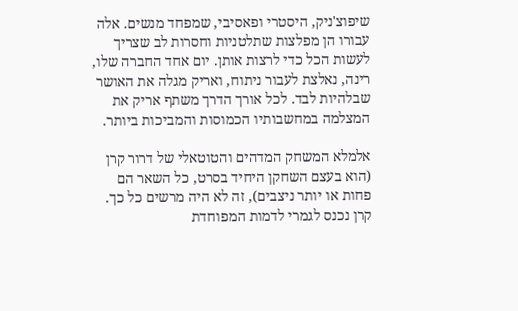שיפוצ'ניק, היסטרי ופאסיבי, שמפחד מנשים. אלה עבורו הן מפלצות שתלטניות וחסרות לב שצריך לעשות הכל כדי לרצות אותן. יום אחד החברה שלו, רינה, נאלצת לעבור ניתוח, ואריק מגלה את האושר שבלהיות לבד. לכל אורך הדרך משתף אריק את המצלמה במחשבותיו הכמוסות והמביכות ביותר.

אלמלא המשחק המדהים והטוטאלי של דרור קרן (הוא בעצם השחקן היחיד בסרט, כל השאר הם פחות או יותר ניצבים), זה לא היה מרשים כל כך. קרן נכנס לגמרי לדמות המפוחדת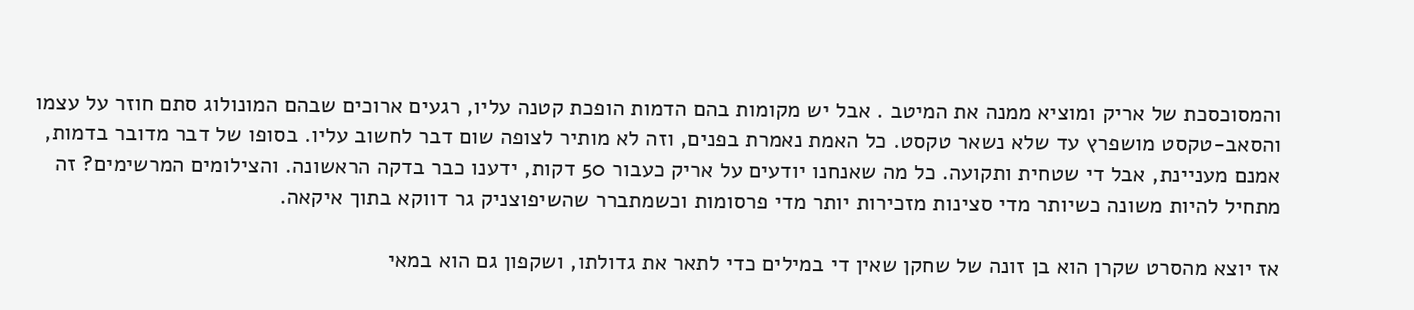והמסוכסכת של אריק ומוציא ממנה את המיטב . אבל יש מקומות בהם הדמות הופכת קטנה עליו, רגעים ארוכים שבהם המונולוג סתם חוזר על עצמו והסאב-טקסט מושפרץ עד שלא נשאר טקסט. כל האמת נאמרת בפנים, וזה לא מותיר לצופה שום דבר לחשוב עליו. בסופו של דבר מדובר בדמות, אמנם מעניינת, אבל די שטחית ותקועה. כל מה שאנחנו יודעים על אריק כעבור 50 דקות, ידענו כבר בדקה הראשונה. והצילומים המרשימים? זה מתחיל להיות משונה כשיותר מדי סצינות מזכירות יותר מדי פרסומות וכשמתברר שהשיפוצניק גר דווקא בתוך איקאה.

אז יוצא מהסרט שקרן הוא בן זונה של שחקן שאין די במילים כדי לתאר את גדולתו, ושקפון גם הוא במאי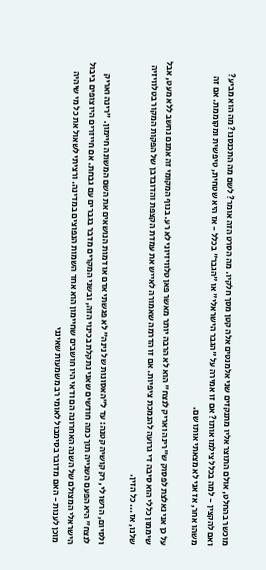מוכשר בהחלט, אולם התוצר אליו מתנקזים שני אלמנטים אלה קטן מסך חלקיו. מה הסרט הזה אומר? לשם מה התכנסנו? מה הוא מביע? ואם להקצין - למה בכלל צילמו אותו? אם זו אמירה על "הגבר הישראלי" או "הגבר" בכלל - אז היא שטחית, טיפשית ומקוממת. אם זה משהו אחר, אז אני לא מצאתי אותו שם.

על כן אני נאלצת לפסוק ש"רינה ואריק לנצח" הוא לא הרבה יותר מאשר פאן טלוויזיוני לא רע. בנוף המקומי זה אמנם נחשב ללא מעט, אבל שיממון כללי הוא סיבה די גרועה להנמכת ציפיות. אם זו הדרמה שאמורה לאייש את עמדת הקצפת והדובדבן של הפקות המקור בטלוויזיה שלנו, אז... כל הזין.

ולסיום, הרשו לי, רק קושיה קטנה: עד ל"האסונות של נינה" לא פגשתי אדם או דמות הנושאים את השם המשונה חיימון. "רינה ואריק לנצח" היא הפעם השנייה תוך כמה חודשים שאני נתקלת בכינוי הזה, ובשני המקרים מדבר בגברים עם גבחת. אם חייזרים היו צופים ביבול הישראלי המצולם של השנה האחרונה הם ודאי היו חושבים שחיימון הוא אחד השמות הנפוצים במדינה. ורציתי לשאול את כל מי שיהיה מוכן לענות - האם מדובר בסימבול לאומי רב משמעות שאינני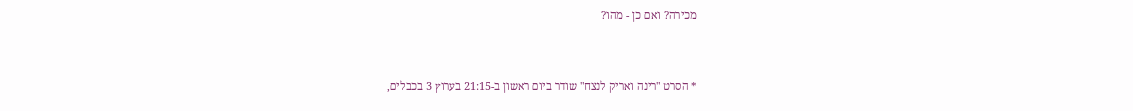מכירה? ואם כן - מהו?


* הסרט "רינה ואריק לנצח" שודר ביום ראשון ב-21:15 בערוץ 3 בכבלים,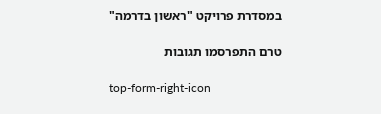במסדרת פרויקט "ראשון בדרמה"

טרם התפרסמו תגובות

top-form-right-icon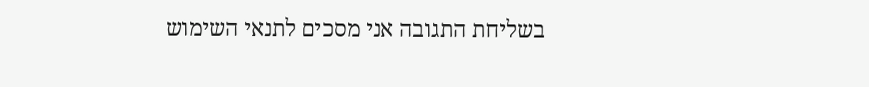בשליחת התגובה אני מסכים לתנאי השימוש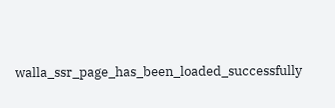walla_ssr_page_has_been_loaded_successfully